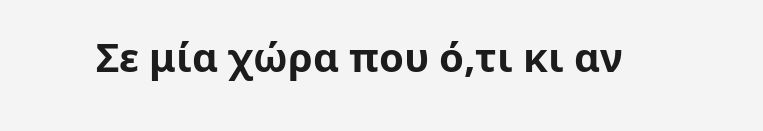Σε μία χώρα που ό,τι κι αν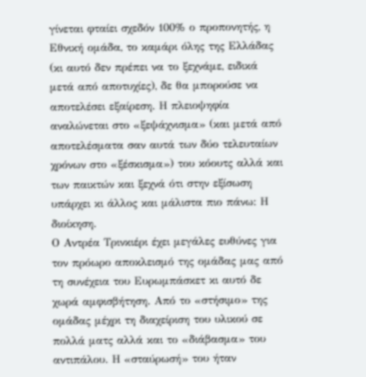γίνεται φταίει σχεδόν 100% ο προπονητής, η Εθνική ομάδα, το καμάρι όλης της Ελλάδας (κι αυτό δεν πρέπει να το ξεχνάμε, ειδικά μετά από αποτυχίες), δε θα μπορούσε να αποτελέσει εξαίρεση. Η πλειοψηφία αναλώνεται στο «ξεψάχνισμα» (και μετά από αποτελέσματα σαν αυτά των δύο τελευταίων χρόνων στο «ξέσκισμα») του κόουτς αλλά και των παικτών και ξεχνά ότι στην εξίσωση υπάρχει κι άλλος και μάλιστα πιο πάνω: Η διοίκηση.
Ο Αντρέα Τρινκιέρι έχει μεγάλες ευθύνες για τον πρόωρο αποκλεισμό της ομάδας μας από τη συνέχεια του Ευρωμπάσκετ κι αυτό δε χωρά αμφισβήτηση. Από το «στήσιμο» της ομάδας μέχρι τη διαχείριση του υλικού σε πολλά ματς αλλά και το «διάβασμα» του αντιπάλου. Η «σταύρωσή» του ήταν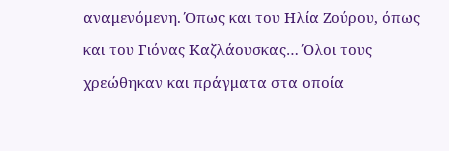αναμενόμενη. Όπως και του Ηλία Ζούρου, όπως και του Γιόνας Καζλάουσκας… Όλοι τους χρεώθηκαν και πράγματα στα οποία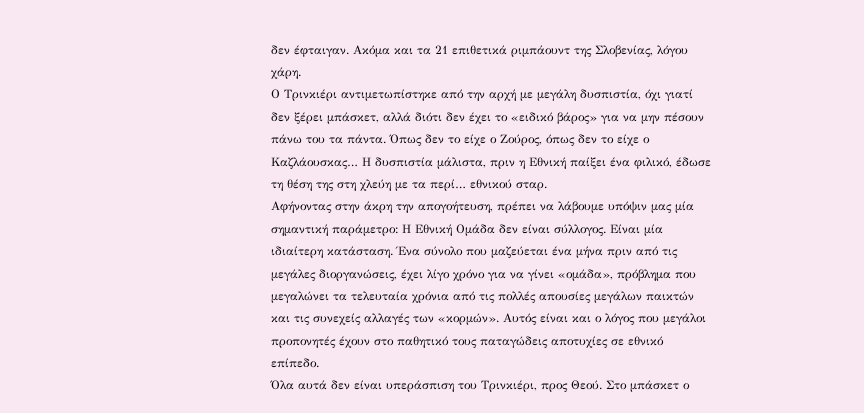δεν έφταιγαν. Ακόμα και τα 21 επιθετικά ριμπάουντ της Σλοβενίας, λόγου χάρη.
Ο Τρινκιέρι αντιμετωπίστηκε από την αρχή με μεγάλη δυσπιστία, όχι γιατί δεν ξέρει μπάσκετ, αλλά διότι δεν έχει το «ειδικό βάρος» για να μην πέσουν πάνω του τα πάντα. Όπως δεν το είχε ο Ζούρος, όπως δεν το είχε ο Καζλάουσκας… Η δυσπιστία μάλιστα, πριν η Εθνική παίξει ένα φιλικό, έδωσε τη θέση της στη χλεύη με τα περί… εθνικού σταρ.
Αφήνοντας στην άκρη την απογοήτευση, πρέπει να λάβουμε υπόψιν μας μία σημαντική παράμετρο: Η Εθνική Ομάδα δεν είναι σύλλογος. Είναι μία ιδιαίτερη κατάσταση. Ένα σύνολο που μαζεύεται ένα μήνα πριν από τις μεγάλες διοργανώσεις, έχει λίγο χρόνο για να γίνει «ομάδα», πρόβλημα που μεγαλώνει τα τελευταία χρόνια από τις πολλές απουσίες μεγάλων παικτών και τις συνεχείς αλλαγές των «κορμών». Αυτός είναι και ο λόγος που μεγάλοι προπονητές έχουν στο παθητικό τους παταγώδεις αποτυχίες σε εθνικό επίπεδο.
Όλα αυτά δεν είναι υπεράσπιση του Τρινκιέρι, προς Θεού. Στο μπάσκετ ο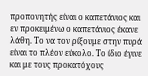προπονητής είναι ο καπετάνιος και εν προκειμένω ο καπετάνιος έκανε λάθη. Το να τον ρίξουμε στην πυρά είναι το πλέον εύκολο. Το ίδιο έγινε και με τους προκατόχους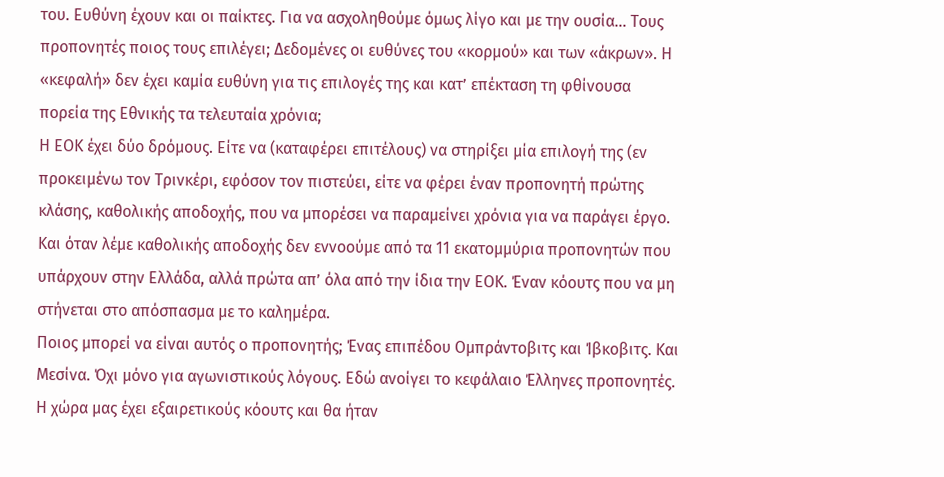του. Ευθύνη έχουν και οι παίκτες. Για να ασχοληθούμε όμως λίγο και με την ουσία… Τους προπονητές ποιος τους επιλέγει; Δεδομένες οι ευθύνες του «κορμού» και των «άκρων». Η «κεφαλή» δεν έχει καμία ευθύνη για τις επιλογές της και κατ’ επέκταση τη φθίνουσα πορεία της Εθνικής τα τελευταία χρόνια;
Η ΕΟΚ έχει δύο δρόμους. Είτε να (καταφέρει επιτέλους) να στηρίξει μία επιλογή της (εν προκειμένω τον Τρινκέρι, εφόσον τον πιστεύει, είτε να φέρει έναν προπονητή πρώτης κλάσης, καθολικής αποδοχής, που να μπορέσει να παραμείνει χρόνια για να παράγει έργο. Και όταν λέμε καθολικής αποδοχής δεν εννοούμε από τα 11 εκατομμύρια προπονητών που υπάρχουν στην Ελλάδα, αλλά πρώτα απ’ όλα από την ίδια την ΕΟΚ. Έναν κόουτς που να μη στήνεται στο απόσπασμα με το καλημέρα.
Ποιος μπορεί να είναι αυτός ο προπονητής; Ένας επιπέδου Ομπράντοβιτς και Ίβκοβιτς. Και Μεσίνα. Όχι μόνο για αγωνιστικούς λόγους. Εδώ ανοίγει το κεφάλαιο Έλληνες προπονητές. Η χώρα μας έχει εξαιρετικούς κόουτς και θα ήταν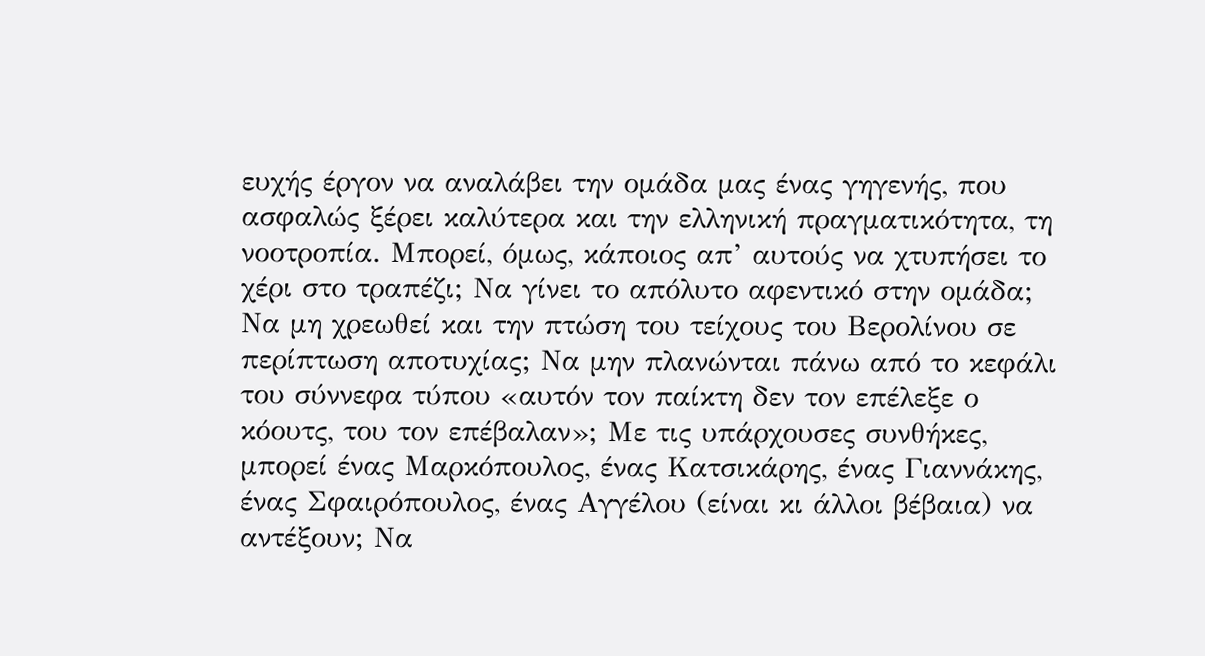ευχής έργον να αναλάβει την ομάδα μας ένας γηγενής, που ασφαλώς ξέρει καλύτερα και την ελληνική πραγματικότητα, τη νοοτροπία. Μπορεί, όμως, κάποιος απ’ αυτούς να χτυπήσει το χέρι στο τραπέζι; Να γίνει το απόλυτο αφεντικό στην ομάδα; Να μη χρεωθεί και την πτώση του τείχους του Βερολίνου σε περίπτωση αποτυχίας; Να μην πλανώνται πάνω από το κεφάλι του σύννεφα τύπου «αυτόν τον παίκτη δεν τον επέλεξε ο κόουτς, του τον επέβαλαν»; Με τις υπάρχουσες συνθήκες, μπορεί ένας Μαρκόπουλος, ένας Κατσικάρης, ένας Γιαννάκης, ένας Σφαιρόπουλος, ένας Αγγέλου (είναι κι άλλοι βέβαια) να αντέξουν; Να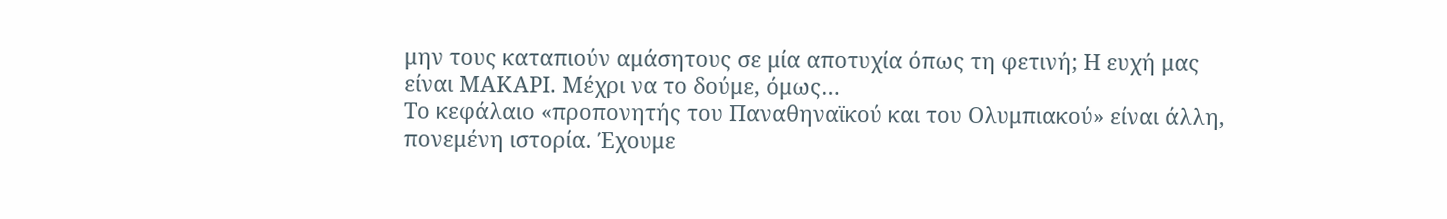μην τους καταπιούν αμάσητους σε μία αποτυχία όπως τη φετινή; Η ευχή μας είναι ΜΑΚΑΡΙ. Μέχρι να το δούμε, όμως…
Το κεφάλαιο «προπονητής του Παναθηναϊκού και του Ολυμπιακού» είναι άλλη, πονεμένη ιστορία. Έχουμε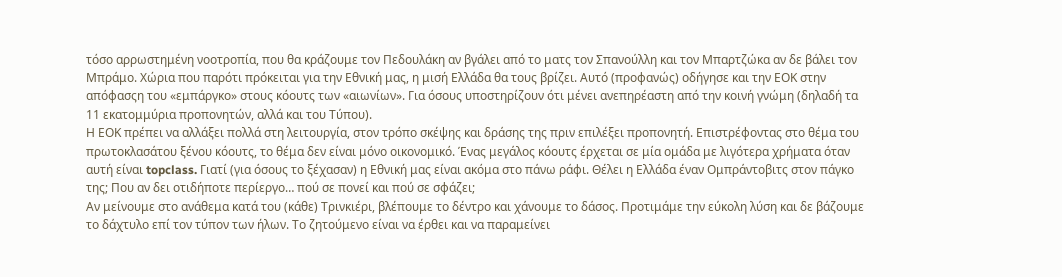τόσο αρρωστημένη νοοτροπία, που θα κράζουμε τον Πεδουλάκη αν βγάλει από το ματς τον Σπανούλλη και τον Μπαρτζώκα αν δε βάλει τον Μπράμο. Χώρια που παρότι πρόκειται για την Εθνική μας, η μισή Ελλάδα θα τους βρίζει. Αυτό (προφανώς) οδήγησε και την ΕΟΚ στην απόφασςη του «εμπάργκο» στους κόουτς των «αιωνίων». Για όσους υποστηρίζουν ότι μένει ανεπηρέαστη από την κοινή γνώμη (δηλαδή τα 11 εκατομμύρια προπονητών, αλλά και του Τύπου).
Η ΕΟΚ πρέπει να αλλάξει πολλά στη λειτουργία, στον τρόπο σκέψης και δράσης της πριν επιλέξει προπονητή. Επιστρέφοντας στο θέμα του πρωτοκλασάτου ξένου κόουτς, το θέμα δεν είναι μόνο οικονομικό. Ένας μεγάλος κόουτς έρχεται σε μία ομάδα με λιγότερα χρήματα όταν αυτή είναι topclass. Γιατί (για όσους το ξέχασαν) η Εθνική μας είναι ακόμα στο πάνω ράφι. Θέλει η Ελλάδα έναν Ομπράντοβιτς στον πάγκο της; Που αν δει οτιδήποτε περίεργο… πού σε πονεί και πού σε σφάζει;
Αν μείνουμε στο ανάθεμα κατά του (κάθε) Τρινκιέρι, βλέπουμε το δέντρο και χάνουμε το δάσος. Προτιμάμε την εύκολη λύση και δε βάζουμε το δάχτυλο επί τον τύπον των ήλων. Το ζητούμενο είναι να έρθει και να παραμείνει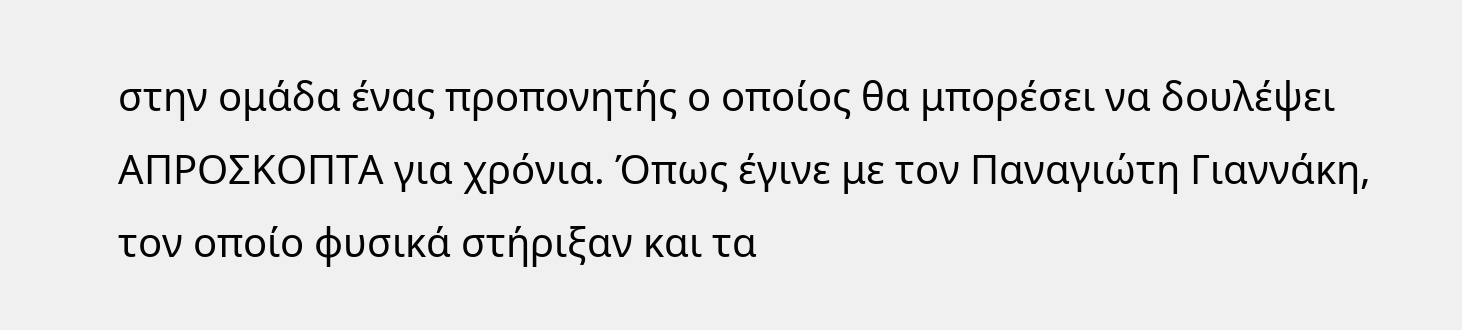στην ομάδα ένας προπονητής ο οποίος θα μπορέσει να δουλέψει ΑΠΡΟΣΚΟΠΤΑ για χρόνια. Όπως έγινε με τον Παναγιώτη Γιαννάκη, τον οποίο φυσικά στήριξαν και τα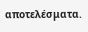αποτελέσματα.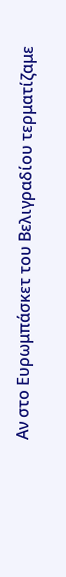Αν στο Ευρωμπάσκετ του Βελιγραδίου τερματίζαμε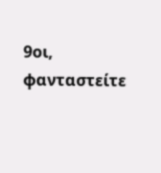9οι, φανταστείτε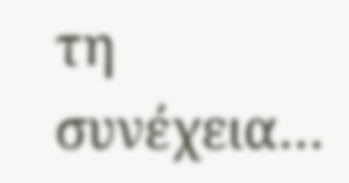τη συνέχεια…